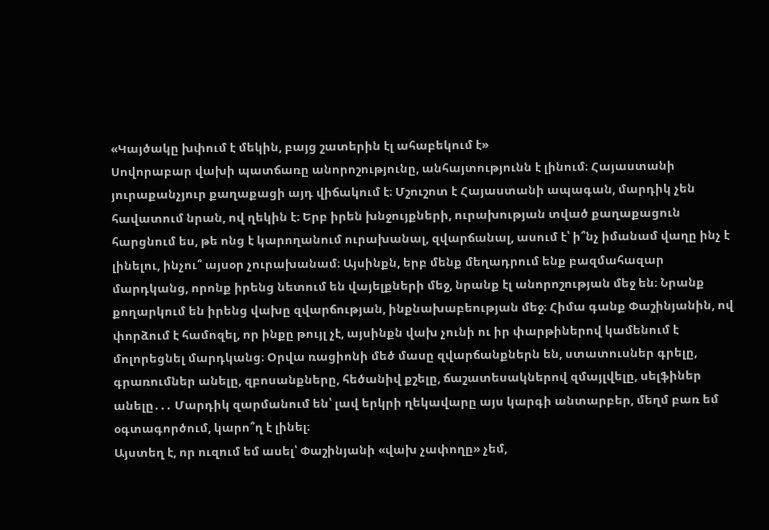«Կայծակը խփում է մեկին, բայց շատերին էլ ահաբեկում է»
Սովորաբար վախի պատճառը անորոշությունը, անհայտությունն է լինում։ Հայաստանի յուրաքանչյուր քաղաքացի այդ վիճակում է։ Մշուշոտ է Հայաստանի ապագան, մարդիկ չեն հավատում նրան, ով ղեկին է։ Երբ իրեն խնջույքների, ուրախության տված քաղաքացուն հարցնում ես, թե ոնց է կարողանում ուրախանալ, զվարճանալ, ասում է՝ ի՞նչ իմանամ վաղը ինչ է լինելու, ինչու՞ այսօր չուրախանամ։ Այսինքն, երբ մենք մեղադրում ենք բազմահազար մարդկանց, որոնք իրենց նետում են վայելքների մեջ, նրանք էլ անորոշության մեջ են։ Նրանք քողարկում են իրենց վախը զվարճության, ինքնախաբեության մեջ։ Հիմա գանք Փաշինյանին, ով փորձում է համոզել, որ ինքը թույլ չէ, այսինքն վախ չունի ու իր փարթիներով կամենում է մոլորեցնել մարդկանց։ Օրվա ռացիոնի մեծ մասը զվարճանքներն են, ստատուսներ գրելը, գրառումներ անելը, զբոսանքները, հեծանիվ քշելը, ճաշատեսակներով զմայլվելը, սելֆիներ անելը․․․ Մարդիկ զարմանում են՝ լավ երկրի ղեկավարը այս կարգի անտարբեր, մեղմ բառ եմ օգտագործում, կարո՞ղ է լինել։
Այստեղ է, որ ուզում եմ ասել՝ Փաշինյանի «վախ չափողը» չեմ,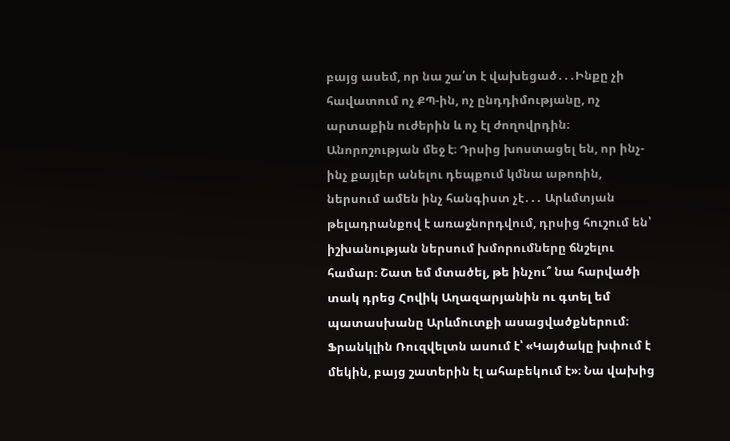բայց ասեմ, որ նա շա՛տ է վախեցած․․․Ինքը չի հավատում ոչ ՔՊ-ին, ոչ ընդդիմությանը, ոչ արտաքին ուժերին և ոչ էլ ժողովրդին։ Անորոշության մեջ է։ Դրսից խոստացել են, որ ինչ- ինչ քայլեր անելու դեպքում կմնա աթոռին, ներսում ամեն ինչ հանգիստ չէ․․․ Արևմտյան թելադրանքով է առաջնորդվում, դրսից հուշում են՝ իշխանության ներսում խմորումները ճնշելու համար։ Շատ եմ մտածել, թե ինչու՞ նա հարվածի տակ դրեց Հովիկ Աղազարյանին ու գտել եմ պատասխանը Արևմուտքի ասացվածքներում։ Ֆրանկլին Ռուզվելտն ասում է՝ «Կայծակը խփում է մեկին, բայց շատերին էլ ահաբեկում է»։ Նա վախից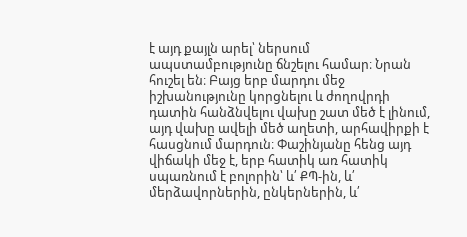է այդ քայլն արել՝ ներսում ապստամբությունը ճնշելու համար։ Նրան հուշել են։ Բայց երբ մարդու մեջ իշխանությունը կորցնելու և ժողովրդի դատին հանձնվելու վախը շատ մեծ է լինում, այդ վախը ավելի մեծ աղետի, արհավիրքի է հասցնում մարդուն։ Փաշինյանը հենց այդ վիճակի մեջ է, երբ հատիկ առ հատիկ սպառնում է բոլորին՝ և՛ ՔՊ-ին, և՛ մերձավորներին, ընկերներին, և՛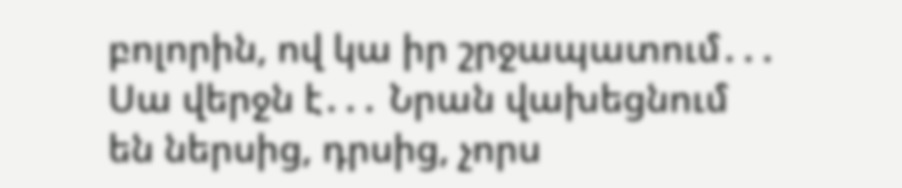բոլորին, ով կա իր շրջապատում․․․ Սա վերջն է․․․ Նրան վախեցնում են ներսից, դրսից, չորս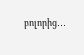բոլորից․․․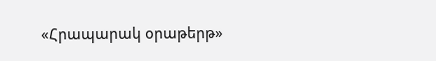«Հրապարակ օրաթերթ»